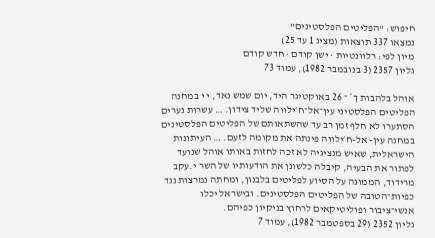חיפוש: "הפליטים הפלסטינים"
נמצאו 337 תוצאות (מציג 1 עד 25)
מיון לפי: רלוונטיות · ישן קודם · חדש קודם
גליון 2357 (3 בנובמבר 1982), עמוד 73

אוהל בלהבות ך* ־ 26 באוקטיגר היד, יום שמש נאד, י י במחנה הפליטים הפלסטיני עין־אל־ח׳ילווה שליד צידון. … עשרות נערים הסתערו לא חלף זמן רב עד שהשתאותם של הפליטים הפלסטינים במחנה עין- אל-ח׳ילווה פינתה את מקומה לזעם. … העיתונות הישראלית, שאיש מנציגיה לא זכה לחזות באותו אוהל שנועד לפתור את הבעיה, קיבלה כלשונן את הודעותיו של השר י.עקב מרידוד, הממונה על הסיוע לפליטים בלבנון, ומחתה נמרצות נגד כפיות־הטובה של הפליטים הפלסטינים. ובישראל יכלו אנשי־ציבור ופוליטיקאים לרחוץ בניקיון כפיהם.
גליון 2352 (29 בספטמבר 1982), עמוד 7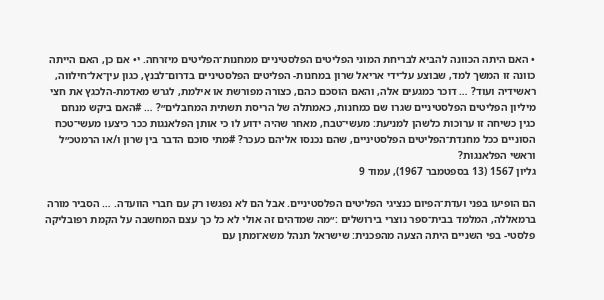• האם היתה הכוונה להביא לבריחת המוני הפליטים הפלסטיניים ממחנות־הפליטים מיזרחה. י• אם כן, האם הייתה כוונה זו המשך למד, שבוצע על־ידי אריאל שרון במחנות- הפליטים הפלסטיניים בדרום־לבנץ, כגון עין־אל־חילווה, ראשידיה ועוד? … דוכר כמגעים אלה, והאם הוסכם כהם, כצורה מפורשת או אילמת, לגרש מאדמת-הלכגץ את חצי מיליון הפליטים הפלסטיניים שגרו שם כמחנות, כאמתלה של הריסת תשתית המחבלים״? … #האם ביקש מנחם כגין כשיחה זו ערוכות כלשהן למניעת: מעשי־טבח, מאחר שהיה ידוע לו כי אותן הפלאנגות ככר כיצעו מעשי־טכח הסוניים ככל מחנדת־הפליטים הפלסטיניים, שהם נכנסו אליהם כעכר? #מתי סוכם הדבר בין שרון ו/או הרמטכ״ל וראשי הפלאנגות?
גליון 1567 (13 בספטמבר 1967), עמוד 9

הם הופיעו בפני ועדת־הפיום כנציגי הפליטים הפלסטיניים. אבל הם לא נפגשו רק עם חברי הוועדה. … הסביר מורה ברמאללה, המלמד בבית־ספר נוצרי בירושלים :״מה שמדהים זה אולי לא כל כך עצם המחשבה על הקמת רפובליקה פלסטי- בפי השניים היתה הצעה מהפכנית: שישראל תנהל משא־ומתן עם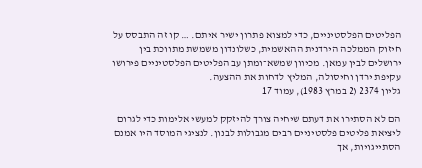הפליטים הפלסטיניים, כדי למצוא פתרון ישיר איתם. … קו זה התבסס על חיזוק הממלכה הירדנית ההאשמית, כשלונדון משמשת מתווכת בין ירושלים לבין עמאן. מכיוון שמשא־ומתן עב הפליטים הפלסטיניים פירושו עקיפת ירדן וחיסולה, המליץ לדחות את ההצעה.
גליון 2374 (2 במרץ 1983), עמוד 17

הם לא הסתירו את דעתם שיחיה צורך להיזקק למעשי אלימות כדי לגרום ליציאת פליטים פלסטיניים רבים מגבולות לבנון. לנציגי המוסד היו אמנם הסתייגויות, אך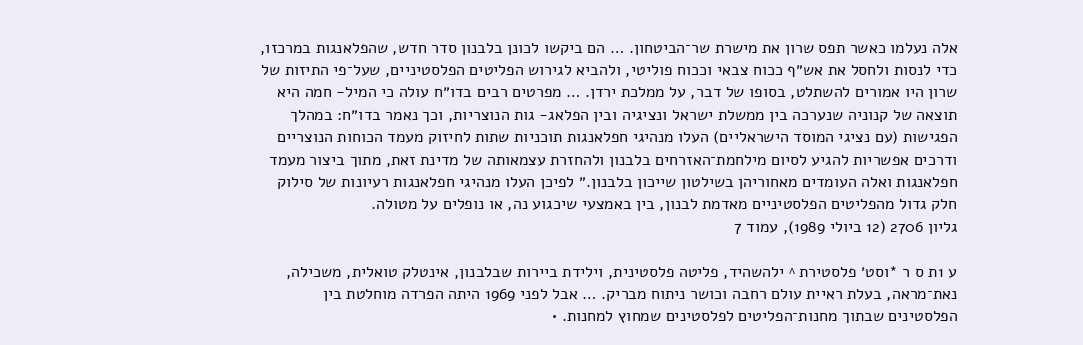אלה נעלמו כאשר תפס שרון את מישרת שר־הביטחון. … הם ביקשו לכונן בלבנון סדר חדש, שהפלאנגות במרכזו, כדי לנסות ולחסל את אש״ף ככוח צבאי וככוח פוליטי, ולהביא לגירוש הפליטים הפלסטיניים, שעל־פי התיזות של שרון היו אמורים להשתלט, בסופו של דבר, על ממלכת ירדן. … מפרטים רבים בדו״ח עולה כי המיל- חמה היא תוצאה של קנוניה שנערכה בין ממשלת ישראל ונציגיה ובין הפלאג- גות הנוצריות, וכך נאמר בדו״ח: במהלך הפגישות (עם נציגי המוסד הישראליים) העלו מנהיגי חפלאנגות תוכניות שתות לחיזוק מעמד הכוחות הנוצריים ודרכים אפשריות להגיע לסיום מילחמת־האזרחים בלבנון ולהחזרת עצמאותה של מדינת זאת, מתוך ביצור מעמד חפלאנגות ואלה העומדים מאחוריהן בשילטון שייכון בלבנון.״ לפיכן העלו מנהיגי חפלאנגות רעיונות של סילוק חלק גדול מהפליטים הפלסטיניים מאדמת לבנון, בין באמצעי שיכגוע נה, או נופלים על מטולה.
גליון 2706 (12 ביולי 1989), עמוד 7

ע 1ת ס ר *וסט׳ פלסטירת ^ ילהשהיד, פליטה פלסטינית, וילידת ביירות שבלבנון, אינטלק טואלית, משכילה, נאת־מראה, בעלת ראיית עולם רחבה וכושר ניתוח מבריק. … אבל לפני 1969 היתה הפרדה מוחלטת בין הפלסטינים שבתוך מחנות־הפליטים לפלסטינים שמחוץ למחנות. •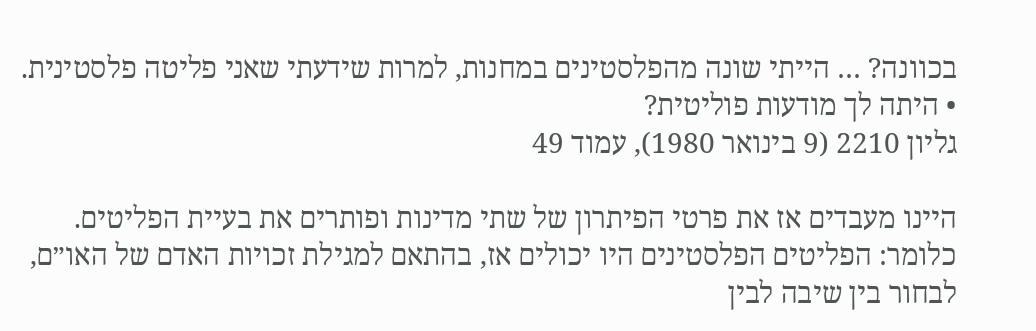בכוונה? … הייתי שונה מהפלסטינים במחנות, למרות שידעתי שאני פליטה פלסטינית. • היתה לך מודעות פוליטית?
גליון 2210 (9 בינואר 1980), עמוד 49

היינו מעבדים אז את פרטי הפיתרון של שתי מדינות ופותרים את בעיית הפליטים. כלומר: הפליטים הפלסטינים היו יכולים אז, בהתאם למגילת זכויות האדם של האו״ם, לבחור בין שיבה לבין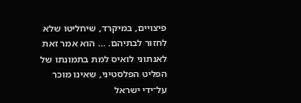פיצויים, במיקרד, שיחליטו שלא לחזור לבתיהם. … הוא אמר זאת לאנתוני לואיס למת בתמונתו של הפליט הפלסטיני, שאינו מוכר על־ידי ישראל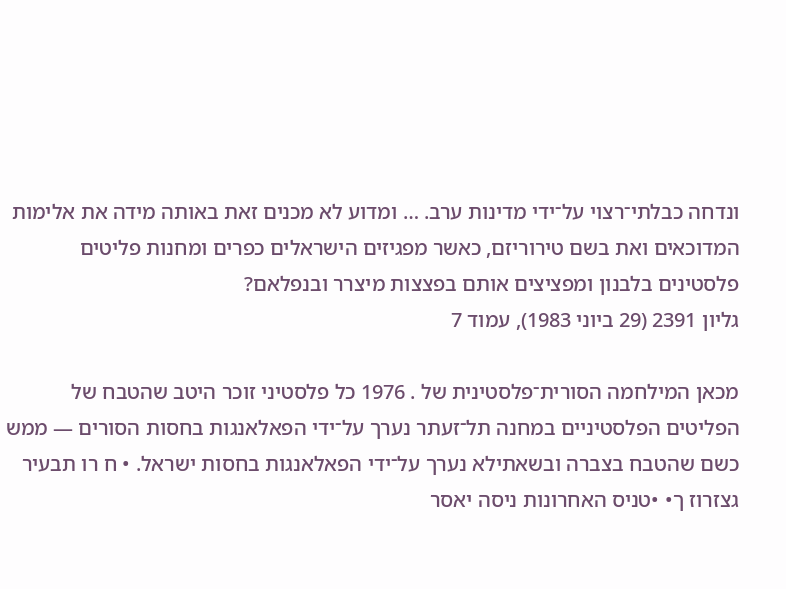ונדחה כבלתי־רצוי על־ידי מדינות ערב. … ומדוע לא מכנים זאת באותה מידה את אלימות המדוכאים ואת בשם טירוריזם, כאשר מפגיזים הישראלים כפרים ומחנות פליטים פלסטינים בלבנון ומפציצים אותם בפצצות מיצרר ובנפלאם?
גליון 2391 (29 ביוני 1983), עמוד 7

מכאן המילחמה הסורית־פלסטינית של . 1976 כל פלסטיני זוכר היטב שהטבח של הפליטים הפלסטיניים במחנה תל־זעתר נערך על־ידי הפאלאנגות בחסות הסורים — ממש כשם שהטבח בצברה ובשאתילא נערך על־ידי הפאלאנגות בחסות ישראל. • ח רו תבעיר גצזרוז ך• •טניס האחרונות ניסה יאסר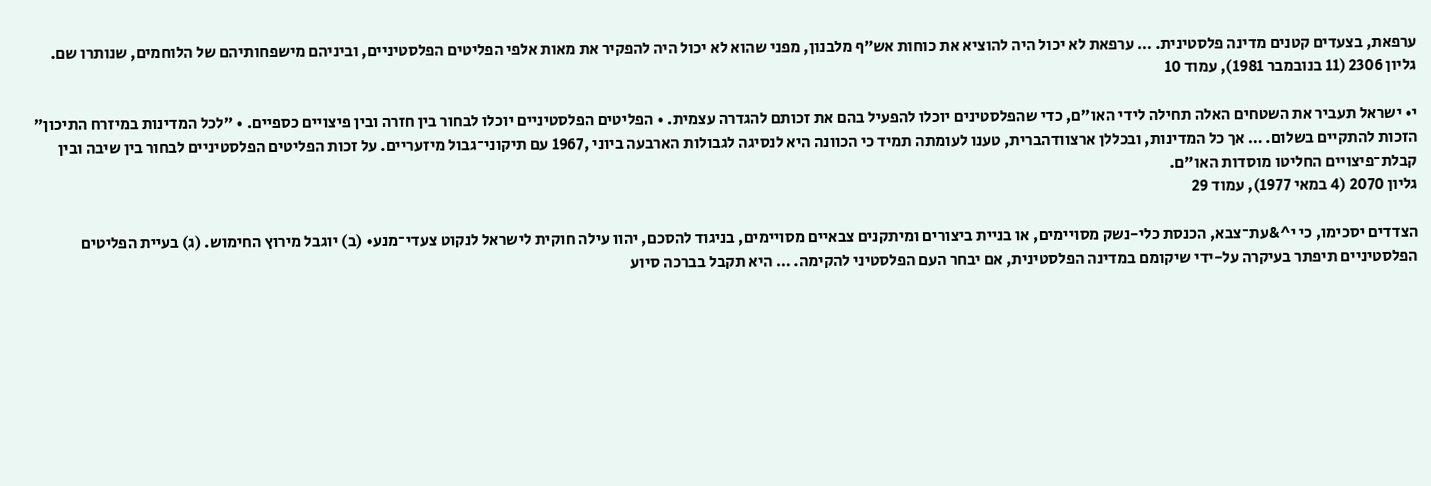ערפאת, בצעדים קטנים מדינה פלסטינית. … ערפאת לא יכול היה להוציא את כוחות אש״ף מלבנון, מפני שהוא לא יכול היה להפקיר את מאות אלפי הפליטים הפלסטיניים, וביניהם מישפחותיהם של הלוחמים, שנותרו שם.
גליון 2306 (11 בנובמבר 1981), עמוד 10

י• ישראל תעביר את השטחים האלה תחילה לידי האו״ם, כדי שהפלסטינים יוכלו להפעיל בהם את זכותם להגדרה עצמית. • הפליטים הפלסטיניים יוכלו לבחור בין חזרה ובין פיצויים כספיים. • ״לכל המדינות במיזרח התיכון״ הזכות להתקיים בשלום. … אך כל המדינות, ובכללן ארצוודהברית, טענו לעומתה תמיד כי הכוונה היא לנסיגה לגבולות הארבעה ביוני ,1967 עם תיקוני־גבול מיזעריים. על זכות הפליטים הפלסטיניים לבחור בין שיבה ובין קבלת־פיצויים החליטו מוסדות האו״ם.
גליון 2070 (4 במאי 1977), עמוד 29

הצדדים יסכימו, כי י^&עת־צבא, הכנסת כלי-נשק מסויימים, או בניית ביצורים ומיתקנים צבאיים מסויימים, בניגוד להסכם, יהוו עילה חוקית לישראל לנקוט צעדי־מנע• (ב) יוגבל מירוץ החימוש. (ג) בעיית הפליטים הפלסטיניים תיפתר בעיקרה על-ידי שיקומם במדינה הפלסטינית, אם יבחר העם הפלסטיני להקימה. … היא תקבל בברכה סיוע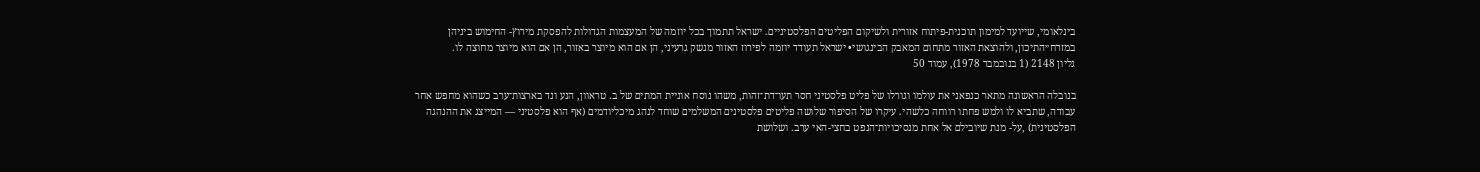בינלאומי, שייועד למימון תוכנית-פיתוח אזורית ולשיקום הפליטים הפלסטיניים. ישראל תתמוך בכל יוזמה של המעצמות הגדולות להפסקת מירוץ- החימוש ביניהן במזרח״התיכון, ולהוצאת האזור מתחום המאבק הבינגושי• ישראל תעודד יוזמה לפירוז האזור מנשק גרעיני, הן אם הוא מיוצר באזור, הן אם הוא מיוצר מחוצה לו.
גליון 2148 (1 בנובמבר 1978), עמוד 50

בנובלה הראשונה מתאר כנפאני את עולמו וגורלו של פליט פלסטיני חסר תעו־דת־זהות, משהו נוסח אוניית המתים של ב. טראוון, הנע ונד בארצות־ערב כשהוא מחפש אחר עבודה, שתביא לו ולמש פחתו רווחה כלשהי. עיקרו של הסיפור שלושה פליטים פלסטינים המשלמים שוחד לנהג מיכליודמים (אף הוא פלסטיני — המייצג את ההנהגה הפלסטינית) ,על- מנת שיובילם אל אחת מנסיכויות־הנפט בחצי-האי ערב. ושלושת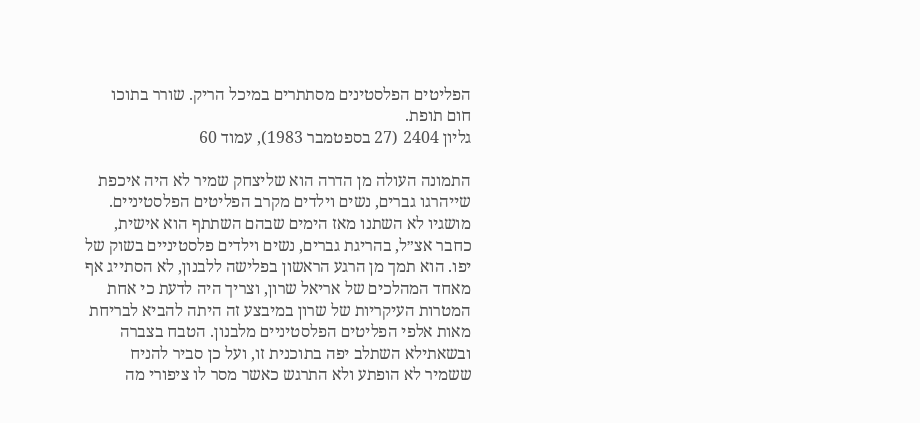הפליטים הפלסטינים מסתתרים במיכל הריק. שורר בתוכו חום תופת.
גליון 2404 (27 בספטמבר 1983), עמוד 60

התמונה העולה מן הדרה הוא שליצחק שמיר לא היה איכפת שייהרגו גברים, נשים וילדים מקרב הפליטים הפלסטיניים. מושגיו לא השתנו מאז הימים שבהם השתתף הוא אישית, כחבר אצ״ל, בהריגת גברים, נשים וילדים פלסטיניים בשוק של יפו. הוא תמך מן הרגע הראשון בפלישה ללבנון, לא הסתייג אף מאחד המהלכים של אריאל שרון, וצריך היה לדעת כי אחת המטרות העיקריות של שרון במיבצע זה היתה להביא לבריחת מאות אלפי הפליטים הפלסטיניים מלבנון. הטבח בצברה ובשאתילא השתלב יפה בתוכנית זו, ועל כן סביר להניח ששמיר לא הופתע ולא התרגש כאשר מסר לו ציפורי מה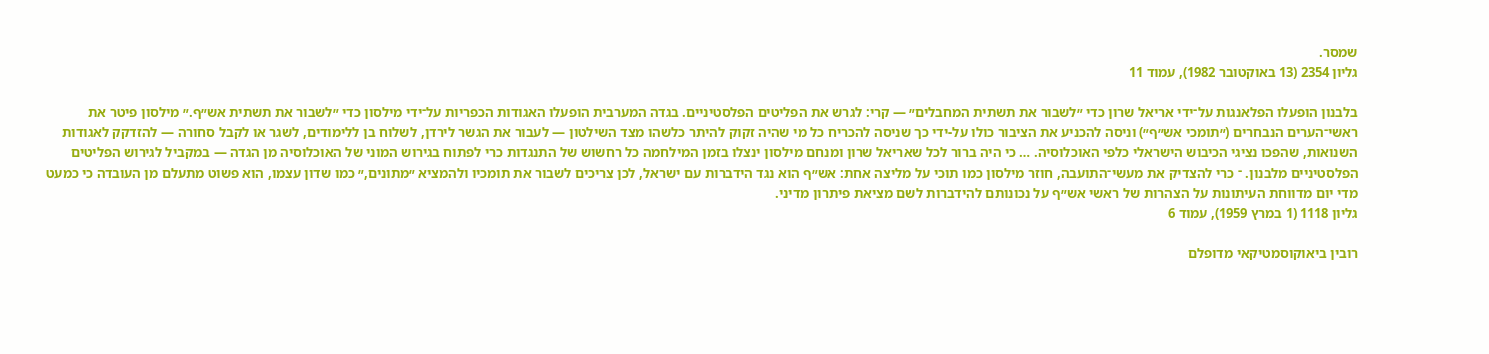שמסר.
גליון 2354 (13 באוקטובר 1982), עמוד 11

בלבנון הופעלו הפלאנגות על־ידי אריאל שרון כדי ״לשבור את תשתית המחבלים״ — קרי: לגרש את הפליטים הפלסטיניים. בגדה המערבית הופעלו האגודות הכפריות על־ידי מילסון כדי ״לשבור את תשתית אש״ף.״ מילסון פיטר את ראשי־הערים הנבחרים (״תומכי אש״ף״) וניסה להכניע את הציבור כולו על-ידי כך שניסה להכריח כל מי שהיה זקוק להיתר כלשהו מצד השילטון — לעבור את הגשר לירדן, לשלוח בן ללימודים, לשגר או לקבל סחורה — להזדקק לאגודות השנואות, שהפכו נציגי הכיבוש הישראלי כלפי האוכלוסיה. … כי היה ברור לכל שאריאל שרון ומנחם מילסון ינצלו בזמן המילחמה כל רחשוש של התנגדות כרי לפתוח בגירוש המוני של האוכלוסיה מן הגדה — במקביל לגירוש הפליטים הפלסטיניים מלבנון. ־ כרי להצדיק את מעשי־התועבה, חוזר מילסון כמו תוכי על מליצה אחת: אש״ף הוא נגד הידברות עם ישראל, לכן צריכים לשבור את תומכיו ולהמציא ״מתונים,״ כמו שדון עצמו, הוא פשוט מתעלם מן העובדה כי כמעט מדי יום מדווחת העיתונות על הצהרות של ראשי אש״ף על נכונותם להידברות לשם מציאת פיתרון מדיני.
גליון 1118 (1 במרץ 1959), עמוד 6

רובין ביאוקוסמטיקאי מדופלם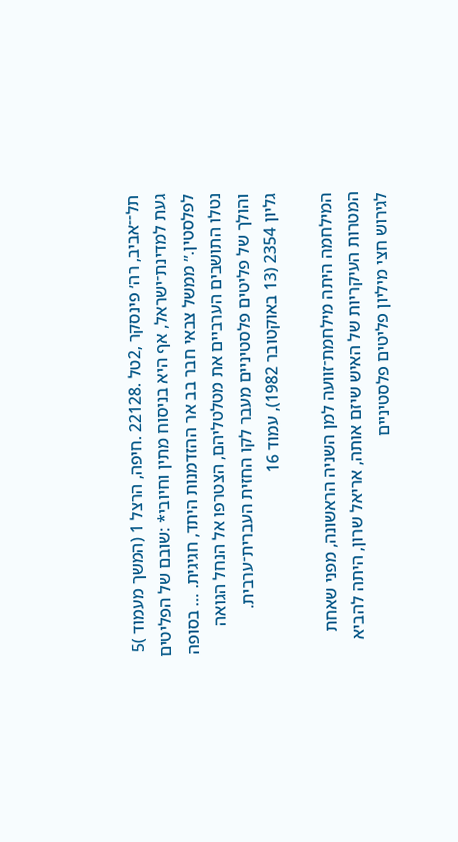תל־־אביב, רה׳ פינסקר ,2טל .22128 .חיפה, הרצל 1 (המשך מעמוד )5 געת למדינת־ישראל, אף היא בניסוח מתין וחיובי* :שובם של הפליטים לפלסטין.״ ממשל צבאי חבר בב אר ההזדמנות היתד, חגיגית. … בסופה נטלו התושבים הערביים את מטלטליהם, הצטרפו אל הנחל הגואה והולך של פליטים פלסטיניים מעבר לקו החזית העברית־ערבית.
גליון 2354 (13 באוקטובר 1982), עמוד 16

המילחמה היתה מילחמת־זוועה למן השניה הראשונה, מפני שאחת המטרות העיקריות של האיש שיזם אותה, אריאל שרון, היתה להביא לגירוש חצי מיליון פליטים פלסטיניים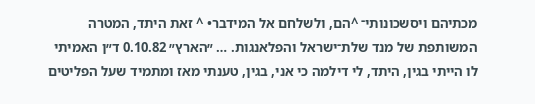מכתיהם ויסשכונותי־ ^הם, ולשלחם אל המידבר• ^ זאת היתד, המטרה המשותפת של מנד שלת־ישראל והפלאנגות. … ״הארץ״ 0.10.82 ד״ן האמיתי לו הייתי בגין, היתד, לי דילמה כי אני, בגין, טענתי מאז ומתמיד שעל הפליטים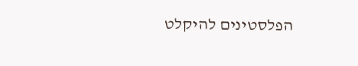הפלסטינים להיקלט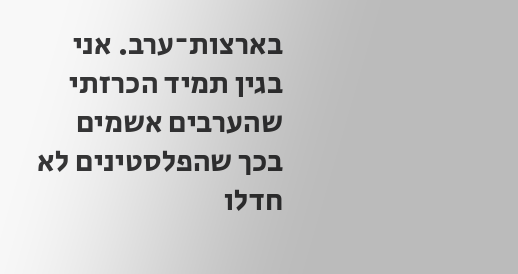בארצות־ערב. אני בגין תמיד הכרזתי שהערבים אשמים בכך שהפלסטינים לא חדלו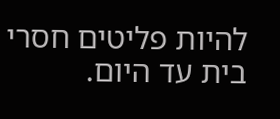להיות פליטים חסרי בית עד היום.